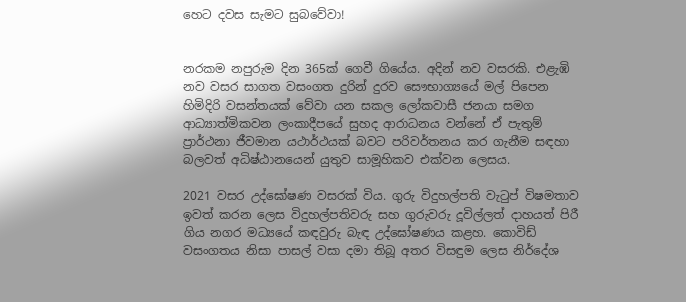හෙට දවස සැමට සුබවේවා!


නරකම නපුරුම දින 365ක් ගෙවී ගියේය. අදින් නව වසරකි. එළැඹි නව වසර සාගත වසංගත දුරින් දුරව සෞභාග්‍යයේ මල් පිපෙන හිමිදිරි වසන්තයක් වේවා යන සකල ලෝකවාසී ජනයා සමග ආධ්‍යාත්මිකවන ලංකාදීපයේ සුහද ආරාධනය වන්නේ ඒ පැතුම් ප්‍රාර්ථනා ජීවමාන යථාර්ථයක් බවට පරිවර්තනය කර ගැනීම සඳහා බලවත් අධිෂ්ඨානයෙන් යුතුව සාමූහිකව එක්වන ලෙසය.

2021 වසර උද්ඝෝෂණ වසරක් විය. ගුරු විදුහල්පති වැටුප් විෂමතාව ඉවත් කරන ලෙස විදුහල්පතිවරු සහ ගුරුවරු දූවිල්ලත් දාහයත් පිරී ගිය නගර මධ්‍යයේ කඳවුරු බැඳ උද්ඝෝෂණය කළහ. කොවිඩ් වසංගතය නිසා පාසල් වසා දමා තිබූ අතර විසඳුම ලෙස නිර්දේශ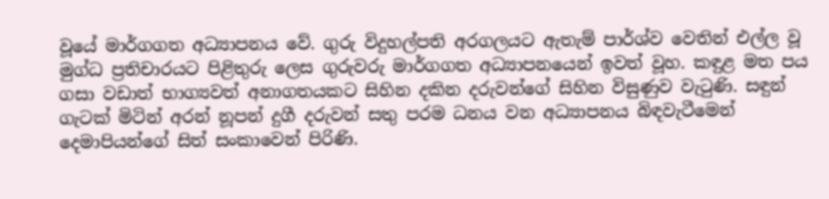වූයේ මාර්ගගත අධ්‍යාපනය වේ. ගුරු විදුහල්පති අරගලයට ඇතැම් පාර්ශ්ව වෙතින් එල්ල වූ මුග්ධ ප්‍රතිචාරයට පිළිතුරු ලෙස ගුරුවරු මාර්ගගත අධ්‍යාපනයෙන් ඉවත් වූහ. කඳුළ මත පය ගසා වඩාත් භාග්‍යවත් අනාගතයකට සිහින දකින දරුවන්ගේ සිහින විසුණුව වැටුණි. සඳුන් ගැටක් මිටින් අරන් නූපන් දුගී දරුවන් සතු පරම ධනය වන අධ්‍යාපනය බිඳවැටීමෙන් දෙමාපියන්ගේ සිත් සංකාවෙන් පිරිණි.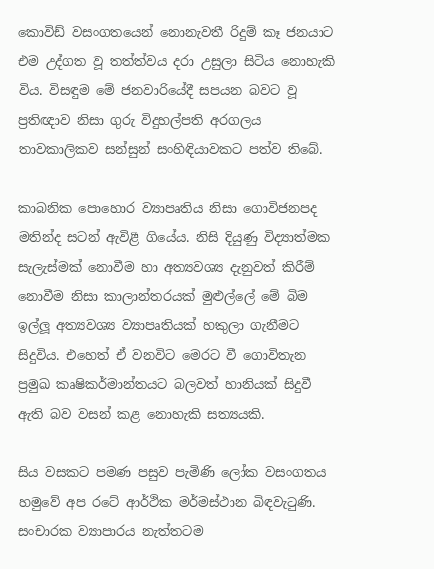කොවිඩ් වසංගතයෙන් නොනැවතී රිදුම් කෑ ජනයාට එම උද්ගත වූ තත්ත්වය දරා උසුලා සිටිය නොහැකි විය. විසඳුම මේ ජනවාරියේදී සපයන බවට වූ ප්‍රතිඥාව නිසා ගුරු විදුහල්පති අරගලය තාවකාලිකව සන්සුන් සංහිඳියාවකට පත්ව තිබේ.

කාබනික පොහොර ව්‍යාපෘතිය නිසා ගොවිජනපද මතින්ද සටන් ඇවිළී ගියේය. නිසි දියුණු විද්‍යාත්මක සැලැස්මක් නොවීම හා අත්‍යවශ්‍ය දැනුවත් කිරීම් නොවීම නිසා කාලාන්තරයක් මුළුල්ලේ මේ බිම ඉල්ලූ අත්‍යවශ්‍ය ව්‍යාපෘතියක් හකුලා ගැනීමට සිදුවිය. එහෙත් ඒ වනවිට මෙරට වී ගොවිතැන ප්‍රමුඛ කෘෂිකර්මාන්තයට බලවත් හානියක් සිදුවී ඇති බව වසන් කළ නොහැකි සත්‍යයකි.

සිය වසකට පමණ පසුව පැමිණි ලෝක වසංගතය හමුවේ අප රටේ ආර්ථික මර්මස්ථාන බිඳවැටුණි. සංචාරක ව්‍යාපාරය නැත්තටම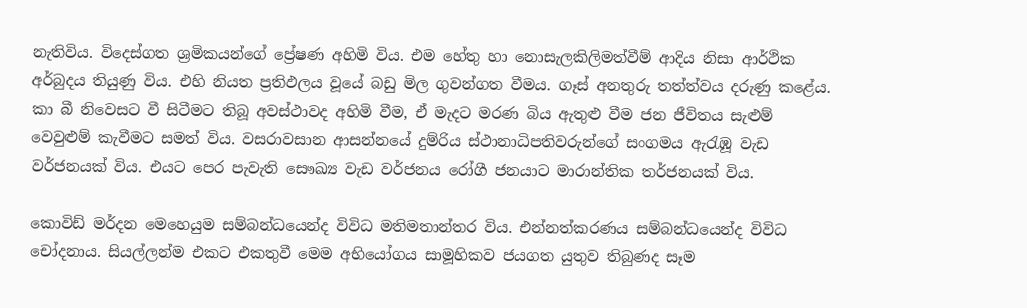නැතිවිය. විදෙස්ගත ශ්‍රමිකයන්ගේ ප්‍රේෂණ අහිමි විය. එම හේතු හා නොසැලකිලිමත්වීම් ආදිය නිසා ආර්ථික අර්බුදය තියුණු විය. එහි නියත ප්‍රතිඵලය වූයේ බඩු මිල ගුවන්ගත වීමය. ගෑස් අනතුරු තත්ත්වය දරුණු කළේය. කා බී නිවෙසට වී සිටීමට තිබූ අවස්ථාවද අහිමි වීම, ඒ මැදට මරණ බිය ඇතුළු වීම ජන ජීවිතය සැළුම් වෙවුළුම් කැවීමට සමත් විය. වසරාවසාන ආසන්නයේ දුම්රිය ස්ථානාධිපතිවරුන්ගේ සංගමය ඇරැඹූ වැඩ වර්ජනයක් විය. එයට පෙර පැවැති සෞඛ්‍ය වැඩ වර්ජනය රෝගී ජනයාට මාරාන්තික තර්ජනයක් විය.

කොවිඩ් මර්දන මෙහෙයුම සම්බන්ධයෙන්ද විවිධ මතිමතාන්තර විය. එන්නත්කරණය සම්බන්ධයෙන්ද විවිධ චෝදනාය. සියල්ලන්ම එකට එකතුවී මෙම අභියෝගය සාමූහිකව ජයගත යුතුව තිබුණද සෑම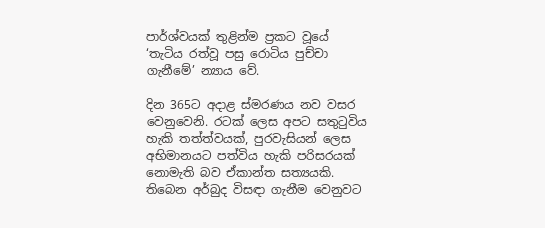පාර්ශ්වයක් තුළින්ම ප්‍රකට වූයේ ‘තැටිය රත්වූ පසු රොටිය පුච්චා ගැනීමේ’ න්‍යාය වේ.

දින 365ට අදාළ ස්මරණය නව වසර වෙනුවෙනි. රටක් ලෙස අපට සතුටුවිය හැකි තත්ත්වයක්, පුරවැසියන් ලෙස අභිමානයට පත්විය හැකි පරිසරයක් නොමැති බව ඒකාන්ත සත්‍යයකි. තිබෙන අර්බුද විසඳා ගැනීම වෙනුවට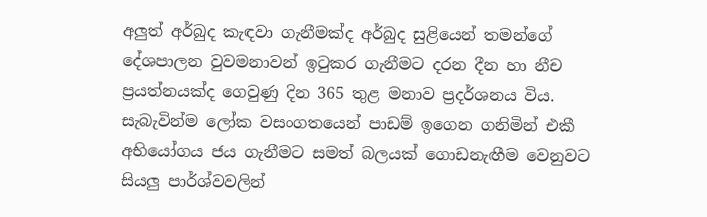අලුත් අර්බුද කැඳවා ගැනීමක්ද අර්බුද සුළියෙන් තමන්ගේ දේශපාලන වුවමනාවන් ඉටුකර ගැනීමට දරන දීන හා නීච ප්‍රයත්නයක්ද ගෙවුණු දින 365 තුළ මනාව ප්‍රදර්ශනය විය. සැබැවින්ම ලෝක වසංගතයෙන් පාඩම් ඉගෙන ගනිමින් එකී අභියෝගය ජය ගැනීමට සමත් බලයක් ගොඩනැඟීම වෙනුවට සියලු පාර්ශ්වවලින්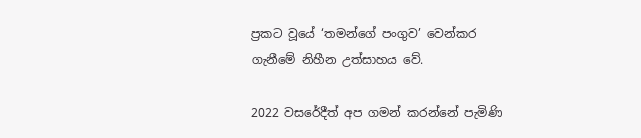ප්‍රකට වූයේ ‘තමන්ගේ පංගුව’ වෙන්කර ගැනීමේ නිහීන උත්සාහය වේ.

2022 වසරේදීත් අප ගමන් කරන්නේ පැමිණි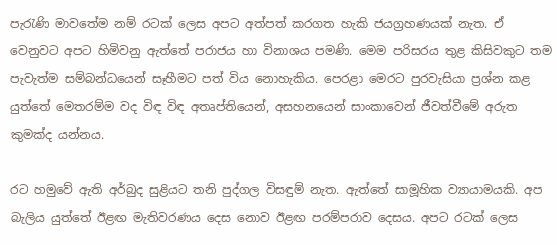පැරැණි මාවතේම නම් රටක් ලෙස අපට අත්පත් කරගත හැකි ජයග්‍රහණයක් නැත. ඒ වෙනුවට අපට හිමිවනු ඇත්තේ පරාජය හා විනාශය පමණි. මෙම පරිසරය තුළ කිසිවකුට තම පැවැත්ම සම්බන්ධයෙන් සෑහීමට පත් විය නොහැකිය. පෙරළා මෙරට පුරවැසියා ප්‍රශ්න කළ යුත්තේ මෙතරම්ම වද විඳ විඳ අතෘප්තියෙන්, අසහනයෙන් සාංකාවෙන් ජීවත්වීමේ අරුත කුමක්ද යන්නය.

රට හමුවේ ඇති අර්බුද සුළියට තනි පුද්ගල විසඳුම් නැත. ඇත්තේ සාමූහික ව්‍යායාමයකි. අප බැලිය යුත්තේ ඊළඟ මැතිවරණය දෙස නොව ඊළඟ පරම්පරාව දෙසය. අපට රටක් ලෙස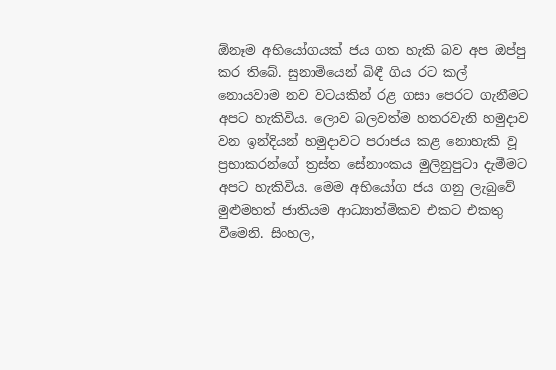ඕනෑම අභියෝගයක් ජය ගත හැකි බව අප ඔප්පු කර තිබේ. සුනාමියෙන් බිඳී ගිය රට කල් නොයවාම නව වටයකින් රළ ගසා පෙරට ගැනීමට අපට හැකිවිය. ලොව බලවත්ම හතරවැනි හමුදාව වන ඉන්දියන් හමුදාවට පරාජය කළ නොහැකි වූ ප්‍රභාකරන්ගේ ත්‍රස්ත සේනාංකය මුලිනුපුටා දැමීමට අපට හැකිවිය. මෙම අභියෝග ජය ගනු ලැබුවේ මුළුමහත් ජාතියම ආධ්‍යාත්මිකව එකට එකතු වීමෙනි. සිංහල,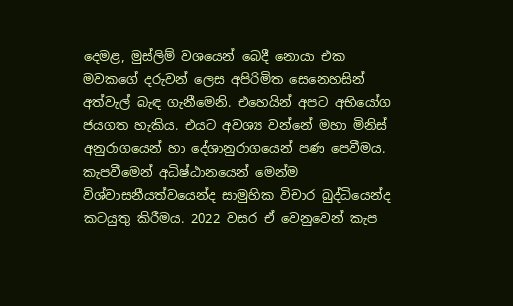දෙමළ, මුස්ලිම් වශයෙන් බෙදී නොයා එක මවකගේ දරුවන් ලෙස අපිරිමිත සෙනෙහසින් අත්වැල් බැඳ ගැනීමෙනි. එහෙයින් අපට අභියෝග ජයගත හැකිය. එයට අවශ්‍ය වන්නේ මහා මිනිස් අනුරාගයෙන් හා දේශානුරාගයෙන් පණ පෙවීමය. කැපවීමෙන් අධිෂ්ඨානයෙන් මෙන්ම විශ්වාසනීයත්වයෙන්ද සාමුහික විචාර බුද්ධියෙන්ද කටයුතු කිරීමය. 2022 වසර ඒ වෙනුවෙන් කැප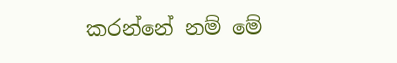කරන්නේ නම් මේ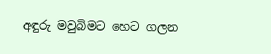අඳුරු මවුබිමට හෙට ගලන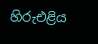හිරුඑළිය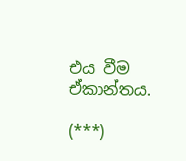එය වීම ඒකාන්තය.

(***)